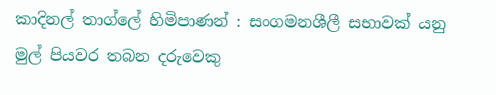කාදිනල් තාග්ලේ හිමිපාණන් : සංගමනශීලී සභාවක් යනු මුල් පියවර තබන දරුවෙකු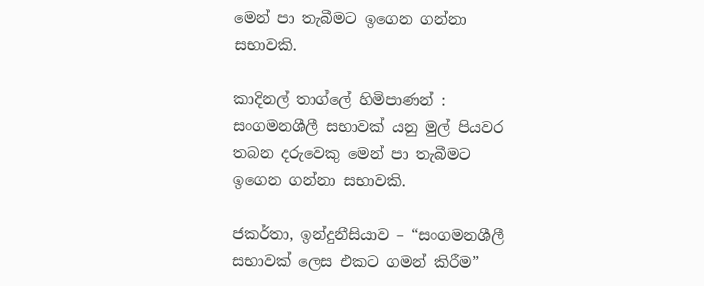මෙන් පා තැබීමට ඉගෙන ගන්නා සභාවකි.

කාදිනල් තාග්ලේ හිමිපාණන් : සංගමනශීලී සභාවක් යනු මුල් පියවර තබන දරුවෙකු මෙන් පා තැබීමට ඉගෙන ගන්නා සභාවකි.

ජකර්තා, ඉන්දුනීසියාව – “සංගමනශීලී සභාවක් ලෙස එකට ගමන් කිරීම”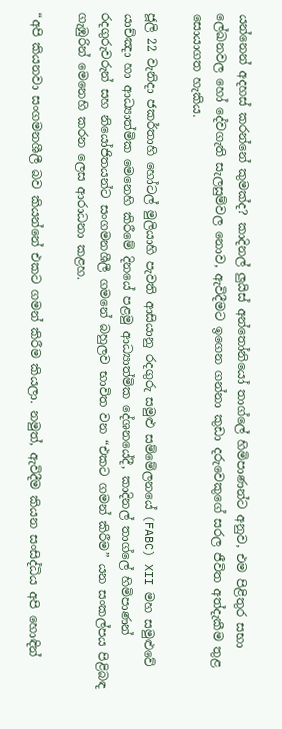යන්නෙන් අදහස් කරන්නේ කුමක්ද? කාදිනල් ලුයිස් අන්තෝනියෝ තාග්ලේ හිමිපාණන්ට අනුව, එම පිළිතුර සභා ලේඛනවල හෝ දේවගැති සැලසුම්වල නොව, ඇවිදීමට ඉගෙන ගන්නා කුඩා දරුවෙකුගේ සරල ජීවිත අත්දැකීම තුළ සොයාගත හැකිය.

ජූලි 22 වැනිදා ජකර්තාහි හෝටල් මුලියාහි පැවති ආසියානු රදගුරු සමුළු සම්මේලනයේ (FABC) XII මහ සමුළුවේ යාච්ඤා හා ආධ්‍යාත්මික මෙනෙහි කිරීමේ දිනයේ පළමු ආධ්‍යාත්මික දේශනයේදී, කාදිනල් තාග්ලේ හිමිපාණන් රදගුරුවරුන් සහ නියෝජිතයන්ට සංගමනශීලී ගමනේ බහුලව භාවිත වන “එකට ගමන් කිරීම” යන සංකල්පය පිළිබඳ ගැඹුරින් මෙනෙහි කරන ලෙස ආරාධනා කළහ.

“අපි කියනවා සංගමනශීලී බව කියන්නේ එකට ගමන් කිරීම කියලා. නමුත්, ඇවිදීම කියන සංසිද්ධිය අපි හොඳින්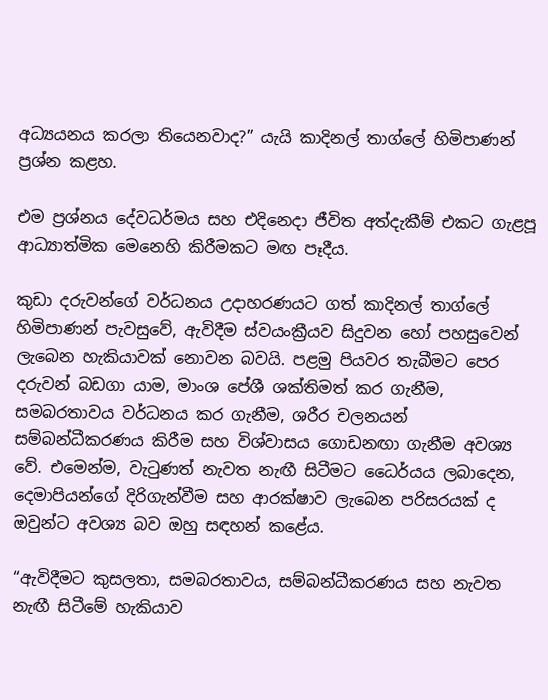අධ්‍යයනය කරලා තියෙනවාද?” යැයි කාදිනල් තාග්ලේ හිමිපාණන් ප්‍රශ්න කළහ.

එම ප්‍රශ්නය දේවධර්මය සහ එදිනෙදා ජීවිත අත්දැකීම් එකට ගැළපූ ආධ්‍යාත්මික මෙනෙහි කිරීමකට මඟ පෑදීය.

කුඩා දරුවන්ගේ වර්ධනය උදාහරණයට ගත් කාදිනල් තාග්ලේ හිමිපාණන් පැවසුවේ, ඇවිදීම ස්වයංක්‍රීයව සිදුවන හෝ පහසුවෙන් ලැබෙන හැකියාවක් නොවන බවයි. පළමු පියවර තැබීමට පෙර දරුවන් බඩගා යාම, මාංශ පේශී ශක්තිමත් කර ගැනීම, සමබරතාවය වර්ධනය කර ගැනීම, ශරීර චලනයන් සම්බන්ධීකරණය කිරීම සහ විශ්වාසය ගොඩනඟා ගැනීම අවශ්‍ය වේ. එමෙන්ම, වැටුණත් නැවත නැඟී සිටීමට ධෛර්යය ලබාදෙන, දෙමාපියන්ගේ දිරිගැන්වීම සහ ආරක්ෂාව ලැබෙන පරිසරයක් ද ඔවුන්ට අවශ්‍ය බව ඔහු සඳහන් කළේය.

“ඇවිදීමට කුසලතා, සමබරතාවය, සම්බන්ධීකරණය සහ නැවත නැඟී සිටීමේ හැකියාව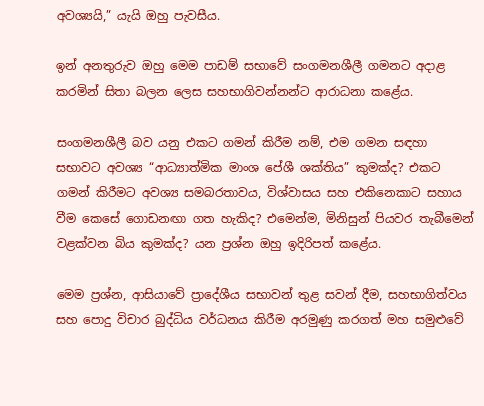අවශ්‍යයි,” යැයි ඔහු පැවසීය.

ඉන් අනතුරුව ඔහු මෙම පාඩම් සභාවේ සංගමනශීලී ගමනට අදාළ කරමින් සිතා බලන ලෙස සහභාගිවන්නන්ට ආරාධනා කළේය.

සංගමනශීලී බව යනු එකට ගමන් කිරීම නම්, එම ගමන සඳහා සභාවට අවශ්‍ය “ආධ්‍යාත්මික මාංශ පේශී ශක්තිය” කුමක්ද? එකට ගමන් කිරීමට අවශ්‍ය සමබරතාවය, විශ්වාසය සහ එකිනෙකාට සහාය වීම කෙසේ ගොඩනඟා ගත හැකිද? එමෙන්ම, මිනිසුන් පියවර තැබීමෙන් වළක්වන බිය කුමක්ද? යන ප්‍රශ්න ඔහු ඉදිරිපත් කළේය.

මෙම ප්‍රශ්න, ආසියාවේ ප්‍රාදේශීය සභාවන් තුළ සවන් දීම, සහභාගිත්වය සහ පොදු විචාර බුද්ධිය වර්ධනය කිරීම අරමුණු කරගත් මහ සමුළුවේ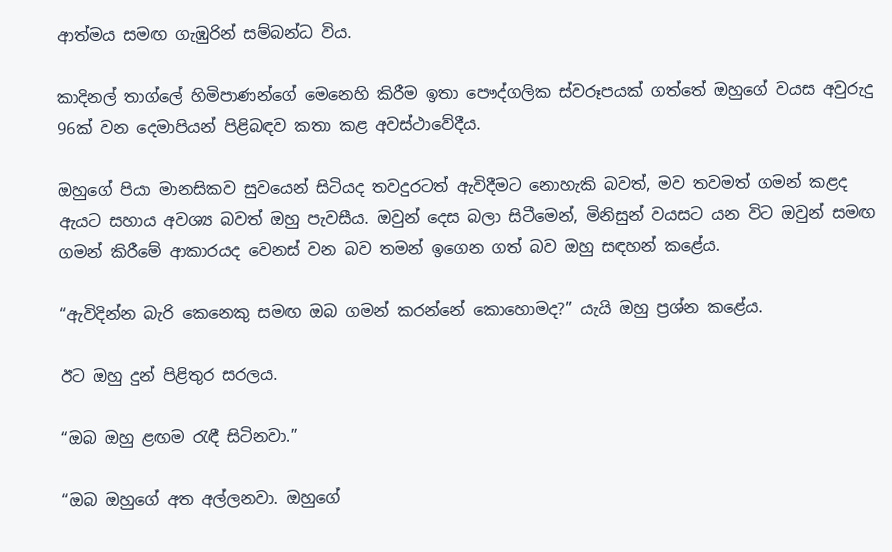ආත්මය සමඟ ගැඹුරින් සම්බන්ධ විය.

කාදිනල් තාග්ලේ හිමිපාණන්ගේ මෙනෙහි කිරීම ඉතා පෞද්ගලික ස්වරූපයක් ගත්තේ ඔහුගේ වයස අවුරුදු 96ක් වන දෙමාපියන් පිළිබඳව කතා කළ අවස්ථාවේදීය.

ඔහුගේ පියා මානසිකව සුවයෙන් සිටියද තවදුරටත් ඇවිදීමට නොහැකි බවත්, මව තවමත් ගමන් කළද ඇයට සහාය අවශ්‍ය බවත් ඔහු පැවසීය. ඔවුන් දෙස බලා සිටීමෙන්, මිනිසුන් වයසට යන විට ඔවුන් සමඟ ගමන් කිරීමේ ආකාරයද වෙනස් වන බව තමන් ඉගෙන ගත් බව ඔහු සඳහන් කළේය.

“ඇවිදින්න බැරි කෙනෙකු සමඟ ඔබ ගමන් කරන්නේ කොහොමද?” යැයි ඔහු ප්‍රශ්න කළේය.

ඊට ඔහු දුන් පිළිතුර සරලය.

“ඔබ ඔහු ළඟම රැඳී සිටිනවා.”

“ඔබ ඔහුගේ අත අල්ලනවා. ඔහුගේ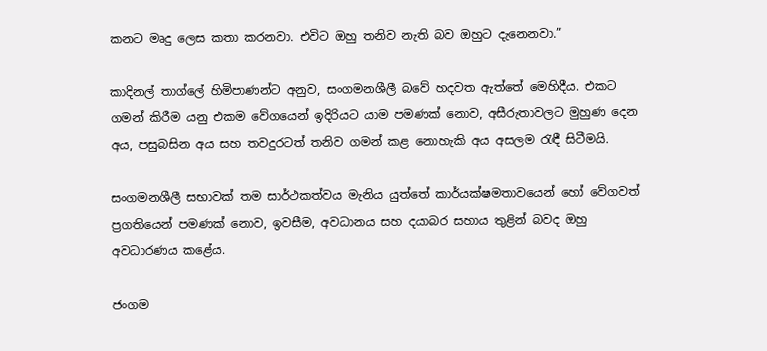කනට මෘදු ලෙස කතා කරනවා. එවිට ඔහු තනිව නැති බව ඔහුට දැනෙනවා.”

කාදිනල් තාග්ලේ හිමිපාණන්ට අනුව, සංගමනශීලී බවේ හදවත ඇත්තේ මෙහිදීය. එකට ගමන් කිරීම යනු එකම වේගයෙන් ඉදිරියට යාම පමණක් නොව, අසීරුතාවලට මුහුණ දෙන අය, පසුබසින අය සහ තවදුරටත් තනිව ගමන් කළ නොහැකි අය අසලම රැඳී සිටීමයි.

සංගමනශීලී සභාවක් තම සාර්ථකත්වය මැනිය යුත්තේ කාර්යක්ෂමතාවයෙන් හෝ වේගවත් ප්‍රගතියෙන් පමණක් නොව, ඉවසීම, අවධානය සහ දයාබර සහාය තුළින් බවද ඔහු අවධාරණය කළේය.

ජංගම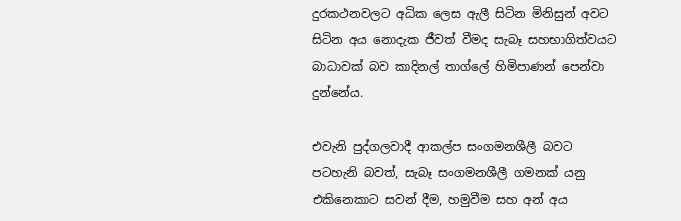දුරකථනවලට අධික ලෙස ඇලී සිටින මිනිසුන් අවට සිටින අය නොදැක ජීවත් වීමද සැබෑ සහභාගිත්වයට බාධාවක් බව කාදිනල් තාග්ලේ හිමිපාණන් පෙන්වා දුන්නේය.

එවැනි පුද්ගලවාදී ආකල්ප සංගමනශීලී බවට පටහැනි බවත්, සැබෑ සංගමනශීලී ගමනක් යනු එකිනෙකාට සවන් දීම, හමුවීම සහ අන් අය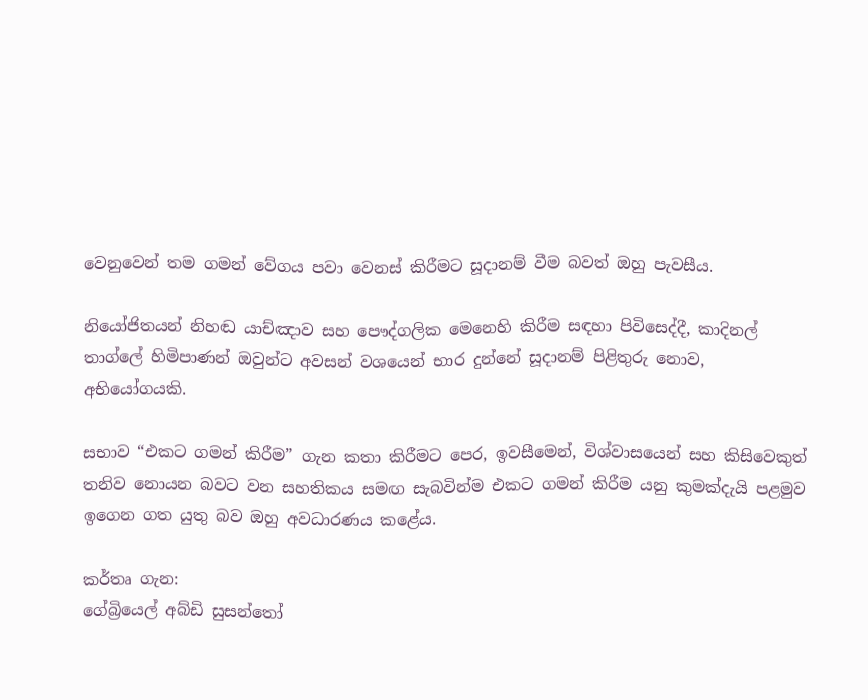වෙනුවෙන් තම ගමන් වේගය පවා වෙනස් කිරීමට සූදානම් වීම බවත් ඔහු පැවසීය.

නියෝජිතයන් නිහඬ යාච්ඤාව සහ පෞද්ගලික මෙනෙහි කිරීම සඳහා පිවිසෙද්දී, කාදිනල් තාග්ලේ හිමිපාණන් ඔවුන්ට අවසන් වශයෙන් භාර දුන්නේ සූදානම් පිළිතුරු නොව, අභියෝගයකි.

සභාව “එකට ගමන් කිරීම” ගැන කතා කිරීමට පෙර, ඉවසීමෙන්, විශ්වාසයෙන් සහ කිසිවෙකුත් තනිව නොයන බවට වන සහතිකය සමඟ සැබවින්ම එකට ගමන් කිරීම යනු කුමක්දැයි පළමුව ඉගෙන ගත යුතු බව ඔහු අවධාරණය කළේය.

කර්තෘ ගැන:
ගේබ්‍රියෙල් අබ්ඩි සුසන්තෝ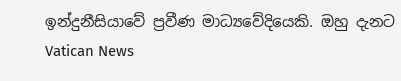ඉන්දුනීසියාවේ ප්‍රවීණ මාධ්‍යවේදියෙකි. ඔහු දැනට Vatican News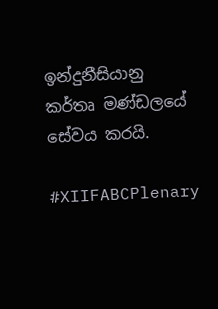ඉන්දුනීසියානු කර්තෘ මණ්ඩලයේ සේවය කරයි.

#XIIFABCPlenary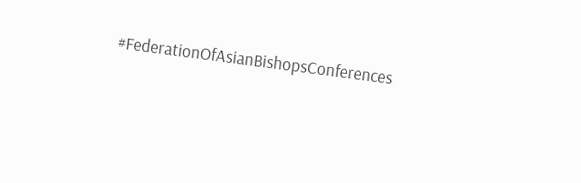#FederationOfAsianBishopsConferences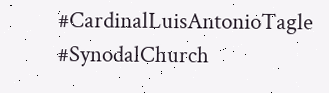#CardinalLuisAntonioTagle #SynodalChurch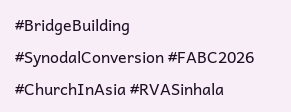#BridgeBuilding #SynodalConversion #FABC2026 #ChurchInAsia #RVASinhala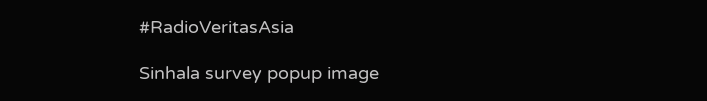#RadioVeritasAsia

Sinhala survey popup image